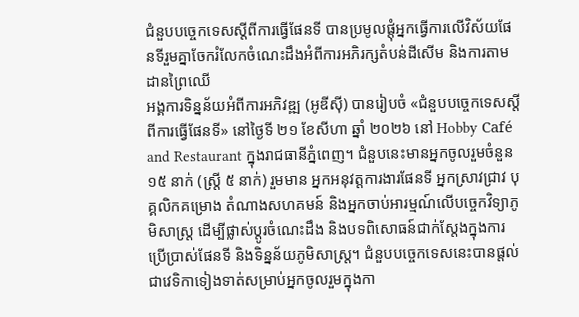ជំនួបបច្ចេកទេសស្តីពីការធ្វើផែនទី បានប្រមូលផ្តុំអ្នកធ្វើការលើវិស័យផែនទីរួមគ្នាចែករំលែកចំណេះដឹងអំពីការអភិរក្សតំបន់ដីសើម និងការតាមដានព្រៃឈើ
អង្គការទិន្នន័យអំពីការអភិវឌ្ឍ (អូឌីស៊ី) បានរៀបចំ «ជំនួបបច្ចេកទេសស្តីពីការធ្វើផែនទី» នៅថ្ងៃទី ២១ ខែសីហា ឆ្នាំ ២០២៦ នៅ Hobby Café and Restaurant ក្នុងរាជធានីភ្នំពេញ។ ជំនួបនេះមានអ្នកចូលរួមចំនួន ១៥ នាក់ (ស្ត្រី ៥ នាក់) រួមមាន អ្នកអនុវត្តការងារផែនទី អ្នកស្រាវជ្រាវ បុគ្គលិកគម្រោង តំណាងសហគមន៍ និងអ្នកចាប់អារម្មណ៍លើបច្ចេកវិទ្យាភូមិសាស្ត្រ ដើម្បីផ្លាស់ប្តូរចំណេះដឹង និងបទពិសោធន៍ជាក់ស្តែងក្នុងការប្រើប្រាស់ផែនទី និងទិន្នន័យភូមិសាស្ត្រ។ ជំនួបបច្ចេកទេសនេះបានផ្តល់ជាវេទិកាទៀងទាត់សម្រាប់អ្នកចូលរួមក្នុងកា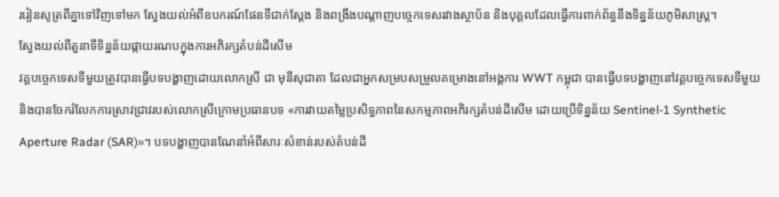ររៀនសូត្រពីគ្នាទៅវិញទៅមក ស្វែងយល់អំពីឧបករណ៍ផែនទីជាក់ស្តែង និងពង្រឹងបណ្តាញបច្ចេកទេសរវាងស្ថាប័ន និងបុគ្គលដែលធ្វើការពាក់ព័ន្ធនឹងទិន្នន័យភូមិសាស្ត្រ។
ស្វែងយល់ពីតួនាទីទិន្នន័យផ្កាយរណបក្នុងការអភិរក្សតំបន់ដីសើម
វគ្គបច្ចេកទេសទីមួយត្រូវបានធ្វើបទបង្ហាញដោយលោកស្រី ជា មុនីសុជាតា ដែលជាអ្នកសម្របសម្រួលគម្រោងនៅអង្គការ WWT កម្ពុជា បានធ្វើបទបង្ហាញនៅវគ្គបច្ចេកទេសទីមួយ និងបានចែករំលែកការស្រាវជ្រាវរបស់លោកស្រីក្រោមប្រធានបទ «ការវាយតម្លៃប្រសិទ្ធភាពនៃសកម្មភាពអភិរក្សតំបន់ដីសើម ដោយប្រើទិន្នន័យ Sentinel-1 Synthetic Aperture Radar (SAR)»។ បទបង្ហាញបានណែនាំអំពីសារៈសំខាន់របស់តំបន់ដី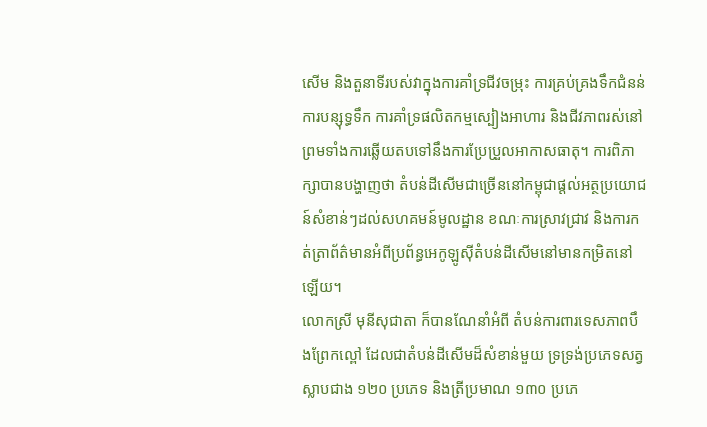សើម និងតួនាទីរបស់វាក្នុងការគាំទ្រជីវចម្រុះ ការគ្រប់គ្រងទឹកជំនន់ ការបន្សុទ្ធទឹក ការគាំទ្រផលិតកម្មស្បៀងអាហារ និងជីវភាពរស់នៅ ព្រមទាំងការឆ្លើយតបទៅនឹងការប្រែប្រួលអាកាសធាតុ។ ការពិភាក្សាបានបង្ហាញថា តំបន់ដីសើមជាច្រើននៅកម្ពុជាផ្តល់អត្ថប្រយោជន៍សំខាន់ៗដល់សហគមន៍មូលដ្ឋាន ខណៈការស្រាវជ្រាវ និងការកត់ត្រាព័ត៌មានអំពីប្រព័ន្ធអេកូឡូស៊ីតំបន់ដីសើមនៅមានកម្រិតនៅឡើយ។
លោកស្រី មុនីសុជាតា ក៏បានណែនាំអំពី តំបន់ការពារទេសភាពបឹងព្រែកល្ពៅ ដែលជាតំបន់ដីសើមដ៏សំខាន់មួយ ទ្រទ្រង់ប្រភេទសត្វស្លាបជាង ១២០ ប្រភេទ និងត្រីប្រមាណ ១៣០ ប្រភេ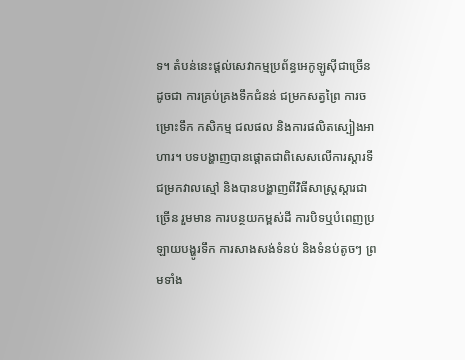ទ។ តំបន់នេះផ្តល់សេវាកម្មប្រព័ន្ធអេកូឡូស៊ីជាច្រើន ដូចជា ការគ្រប់គ្រងទឹកជំនន់ ជម្រកសត្វព្រៃ ការចម្រោះទឹក កសិកម្ម ជលផល និងការផលិតស្បៀងអាហារ។ បទបង្ហាញបានផ្តោតជាពិសេសលើការស្តារទីជម្រកវាលស្មៅ និងបានបង្ហាញពីវិធីសាស្ត្រស្តារជាច្រើន រួមមាន ការបន្ថយកម្ពស់ដី ការបិទឬបំពេញប្រឡាយបង្ហូរទឹក ការសាងសង់ទំនប់ និងទំនប់តូចៗ ព្រមទាំង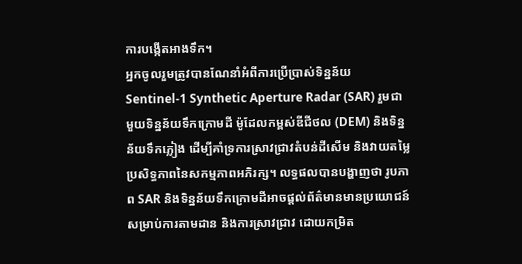ការបង្កើតអាងទឹក។
អ្នកចូលរួមត្រូវបានណែនាំអំពីការប្រើប្រាស់ទិន្នន័យ Sentinel-1 Synthetic Aperture Radar (SAR) រួមជាមួយទិន្នន័យទឹកក្រោមដី ម៉ូដែលកម្ពស់ឌីជីថល (DEM) និងទិន្នន័យទឹកភ្លៀង ដើម្បីគាំទ្រការស្រាវជ្រាវតំបន់ដីសើម និងវាយតម្លៃប្រសិទ្ធភាពនៃសកម្មភាពអភិរក្ស។ លទ្ធផលបានបង្ហាញថា រូបភាព SAR និងទិន្នន័យទឹកក្រោមដីអាចផ្តល់ព័ត៌មានមានប្រយោជន៍សម្រាប់ការតាមដាន និងការស្រាវជ្រាវ ដោយកម្រិត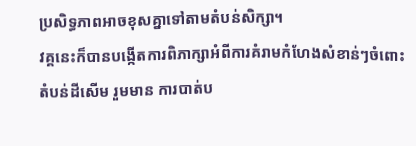ប្រសិទ្ធភាពអាចខុសគ្នាទៅតាមតំបន់សិក្សា។
វគ្គនេះក៏បានបង្កើតការពិភាក្សាអំពីការគំរាមកំហែងសំខាន់ៗចំពោះតំបន់ដីសើម រួមមាន ការបាត់ប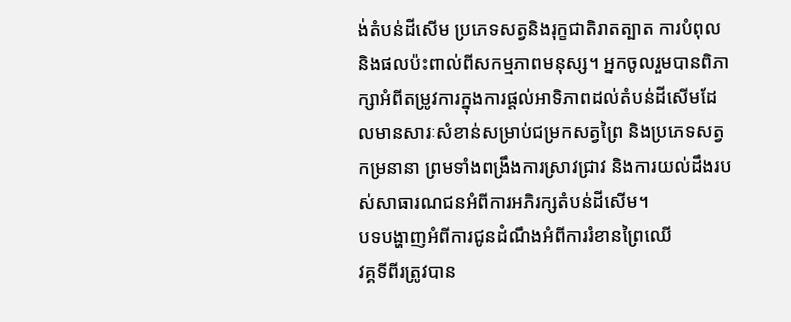ង់តំបន់ដីសើម ប្រភេទសត្វនិងរុក្ខជាតិរាតត្បាត ការបំពុល និងផលប៉ះពាល់ពីសកម្មភាពមនុស្ស។ អ្នកចូលរួមបានពិភាក្សាអំពីតម្រូវការក្នុងការផ្តល់អាទិភាពដល់តំបន់ដីសើមដែលមានសារៈសំខាន់សម្រាប់ជម្រកសត្វព្រៃ និងប្រភេទសត្វកម្រនានា ព្រមទាំងពង្រឹងការស្រាវជ្រាវ និងការយល់ដឹងរបស់សាធារណជនអំពីការអភិរក្សតំបន់ដីសើម។
បទបង្ហាញអំពីការជូនដំណឹងអំពីការរំខានព្រៃឈើ
វគ្គទីពីរត្រូវបាន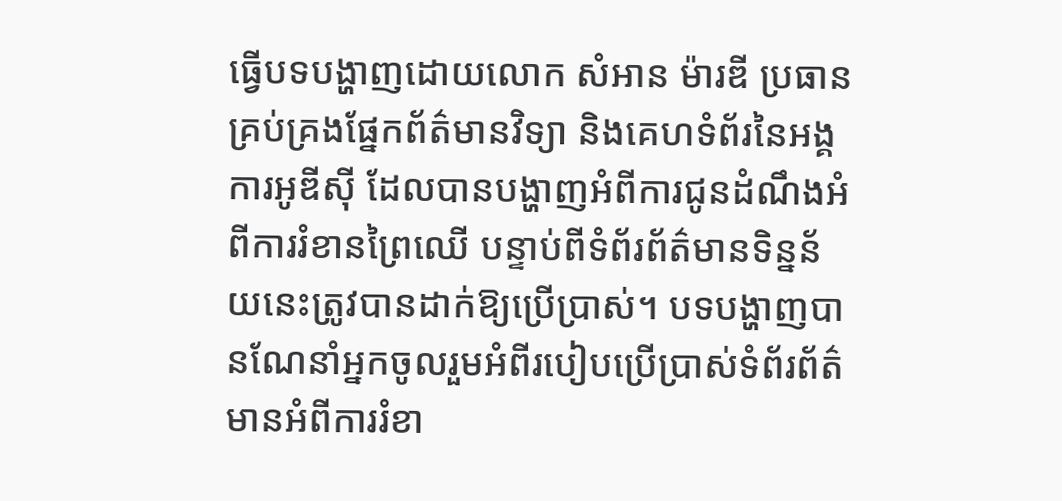ធ្វើបទបង្ហាញដោយលោក សំអាន ម៉ារឌី ប្រធានគ្រប់គ្រងផ្នែកព័ត៌មានវិទ្យា និងគេហទំព័រនៃអង្គការអូឌីស៊ី ដែលបានបង្ហាញអំពីការជូនដំណឹងអំពីការរំខានព្រៃឈើ បន្ទាប់ពីទំព័រព័ត៌មានទិន្នន័យនេះត្រូវបានដាក់ឱ្យប្រើប្រាស់។ បទបង្ហាញបានណែនាំអ្នកចូលរួមអំពីរបៀបប្រើប្រាស់ទំព័រព័ត៌មានអំពីការរំខា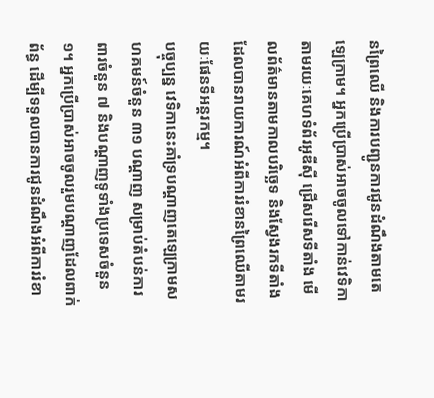នព្រៃឈើ និងការបញ្ជូនការជូនដំណឹងតាមតេឡេក្រាម។ អ្នកប្រើប្រាស់អាចចូលទៅកាន់វេទិកាតាមរយៈគេហទំព័រអូឌីស៊ី ជ្រើសរើសទីតាំង មើលព័ត៌មានតាមកាលបរិច្ឆេទ និងស្វែងរកទីតាំងដែលបានរាយការណ៍អំពីការរំខានព្រៃឈើតាមរយៈផែនទីអន្តរកម្ម។
បច្ចុប្បន្ន វេទិកានេះគាំទ្របណ្តាញតេឡេក្រាមសហគមន៍ចំនួន ៣១ បណ្តាញ សម្រាប់តំបន់ការពារចំនួន ៧ និងបណ្តាញទូទាំងប្រទេសចំនួន ១។ អ្នកប្រើប្រាស់អាចចូលរួមបណ្តាញដែលពាក់ព័ន្ធ ដើម្បីទទួលបានការជូនដំណឹងអំពីការរំខា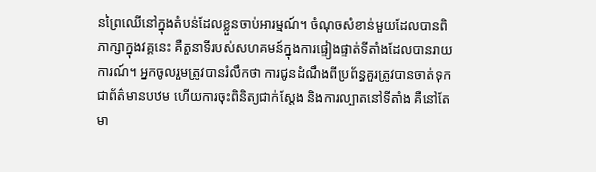នព្រៃឈើនៅក្នុងតំបន់ដែលខ្លួនចាប់អារម្មណ៍។ ចំណុចសំខាន់មួយដែលបានពិភាក្សាក្នុងវគ្គនេះ គឺតួនាទីរបស់សហគមន៍ក្នុងការផ្ទៀងផ្ទាត់ទីតាំងដែលបានរាយការណ៍។ អ្នកចូលរួមត្រូវបានរំលឹកថា ការជូនដំណឹងពីប្រព័ន្ធគួរត្រូវបានចាត់ទុកជាព័ត៌មានបឋម ហើយការចុះពិនិត្យជាក់ស្តែង និងការល្បាតនៅទីតាំង គឺនៅតែមា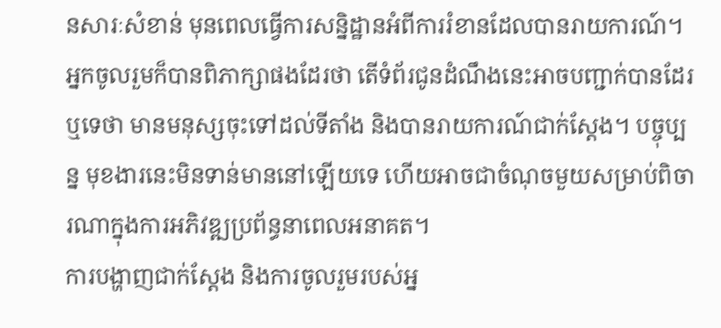នសារៈសំខាន់ មុនពេលធ្វើការសន្និដ្ឋានអំពីការរំខានដែលបានរាយការណ៍។ អ្នកចូលរួមក៏បានពិភាក្សាផងដែរថា តើទំព័រជូនដំណឹងនេះអាចបញ្ជាក់បានដែរឬទេថា មានមនុស្សចុះទៅដល់ទីតាំង និងបានរាយការណ៍ជាក់ស្តែង។ បច្ចុប្បន្ន មុខងារនេះមិនទាន់មាននៅឡើយទេ ហើយអាចជាចំណុចមួយសម្រាប់ពិចារណាក្នុងការអភិវឌ្ឍប្រព័ន្ធនាពេលអនាគត។
ការបង្ហាញជាក់ស្តែង និងការចូលរួមរបស់អ្ន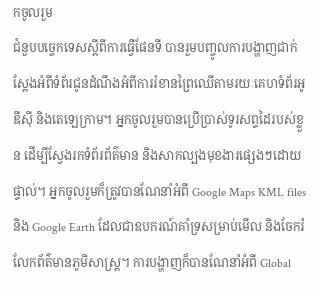កចូលរួម
ជំនួបបច្ចេកទេសស្តីពីការធ្វើផែនទី បានរួមបញ្ចូលការបង្ហាញជាក់ស្តែងអំពីទំព័រជូនដំណឹងអំពីការរំខានព្រៃឈើតាមរយៈគេហទំព័រអូឌីស៊ី និងតេឡេក្រាម។ អ្នកចូលរួមបានប្រើប្រាស់ទូរសព្ទដៃរបស់ខ្លួន ដើម្បីស្វែងរកទំព័រព័ត៌មាន និងសាកល្បងមុខងារផ្សេងៗដោយផ្ទាល់។ អ្នកចូលរួមក៏ត្រូវបានណែនាំអំពី Google Maps KML files និង Google Earth ដែលជាឧបករណ៍គាំទ្រសម្រាប់មើល និងចែករំលែកព័ត៌មានភូមិសាស្ត្រ។ ការបង្ហាញក៏បានណែនាំអំពី Global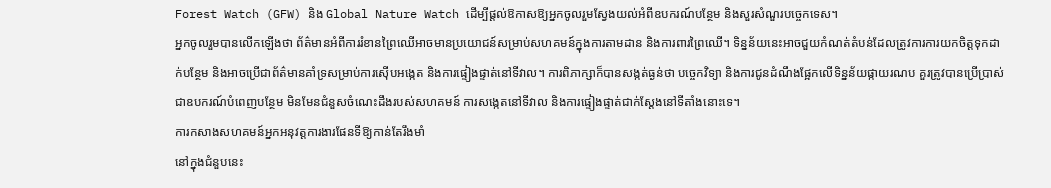Forest Watch (GFW) និង Global Nature Watch ដើម្បីផ្តល់ឱកាសឱ្យអ្នកចូលរួមស្វែងយល់អំពីឧបករណ៍បន្ថែម និងសួរសំណួរបច្ចេកទេស។
អ្នកចូលរួមបានលើកឡើងថា ព័ត៌មានអំពីការរំខានព្រៃឈើអាចមានប្រយោជន៍សម្រាប់សហគមន៍ក្នុងការតាមដាន និងការពារព្រៃឈើ។ ទិន្នន័យនេះអាចជួយកំណត់តំបន់ដែលត្រូវការការយកចិត្តទុកដាក់បន្ថែម និងអាចប្រើជាព័ត៌មានគាំទ្រសម្រាប់ការស៊ើបអង្កេត និងការផ្ទៀងផ្ទាត់នៅទីវាល។ ការពិភាក្សាក៏បានសង្កត់ធ្ងន់ថា បច្ចេកវិទ្យា និងការជូនដំណឹងផ្អែកលើទិន្នន័យផ្កាយរណប គួរត្រូវបានប្រើប្រាស់ជាឧបករណ៍បំពេញបន្ថែម មិនមែនជំនួសចំណេះដឹងរបស់សហគមន៍ ការសង្កេតនៅទីវាល និងការផ្ទៀងផ្ទាត់ជាក់ស្តែងនៅទីតាំងនោះទេ។
ការកសាងសហគមន៍អ្នកអនុវត្តការងារផែនទីឱ្យកាន់តែរឹងមាំ
នៅក្នុងជំនួបនេះ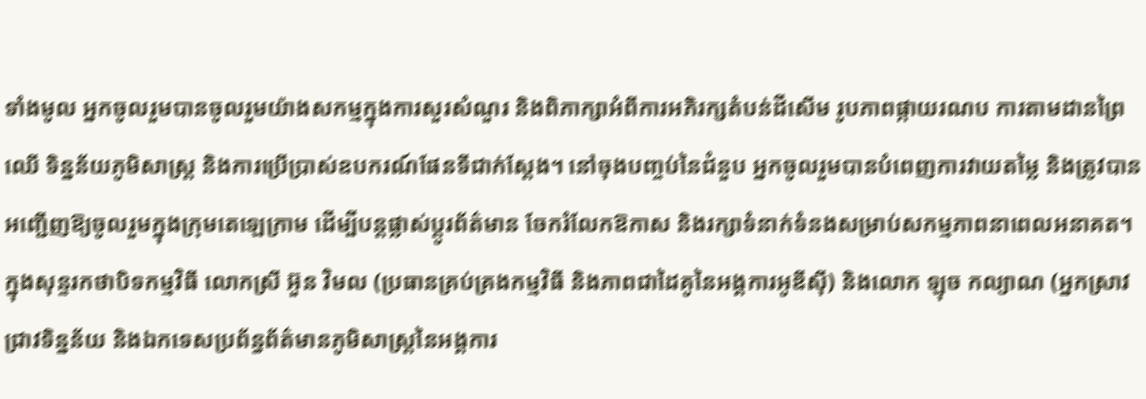ទាំងមូល អ្នកចូលរួមបានចូលរួមយ៉ាងសកម្មក្នុងការសួរសំណួរ និងពិភាក្សាអំពីការអភិរក្សតំបន់ដីសើម រូបភាពផ្កាយរណប ការតាមដានព្រៃឈើ ទិន្នន័យភូមិសាស្ត្រ និងការប្រើប្រាស់ឧបករណ៍ផែនទីជាក់ស្តែង។ នៅចុងបញ្ចប់នៃជំនួប អ្នកចូលរួមបានបំពេញការវាយតម្លៃ និងត្រូវបានអញ្ជើញឱ្យចូលរួមក្នុងក្រុមតេឡេក្រាម ដើម្បីបន្តផ្លាស់ប្តូរព័ត៌មាន ចែករំលែកឱកាស និងរក្សាទំនាក់ទំនងសម្រាប់សកម្មភាពនាពេលអនាគត។
ក្នុងសុន្ទរកថាបិទកម្មវិធី លោកស្រី អ៊ួន វិមល (ប្រធានគ្រប់គ្រងកម្មវិធី និងភាពជាដៃគូនៃអង្គការអូឌីស៊ី) និងលោក ឡុច កល្យាណ (អ្នកស្រាវជ្រាវទិន្នន័យ និងឯកទេសប្រព័ន្ធព័ត៌មានភូមិសាស្ត្រនៃអង្គការ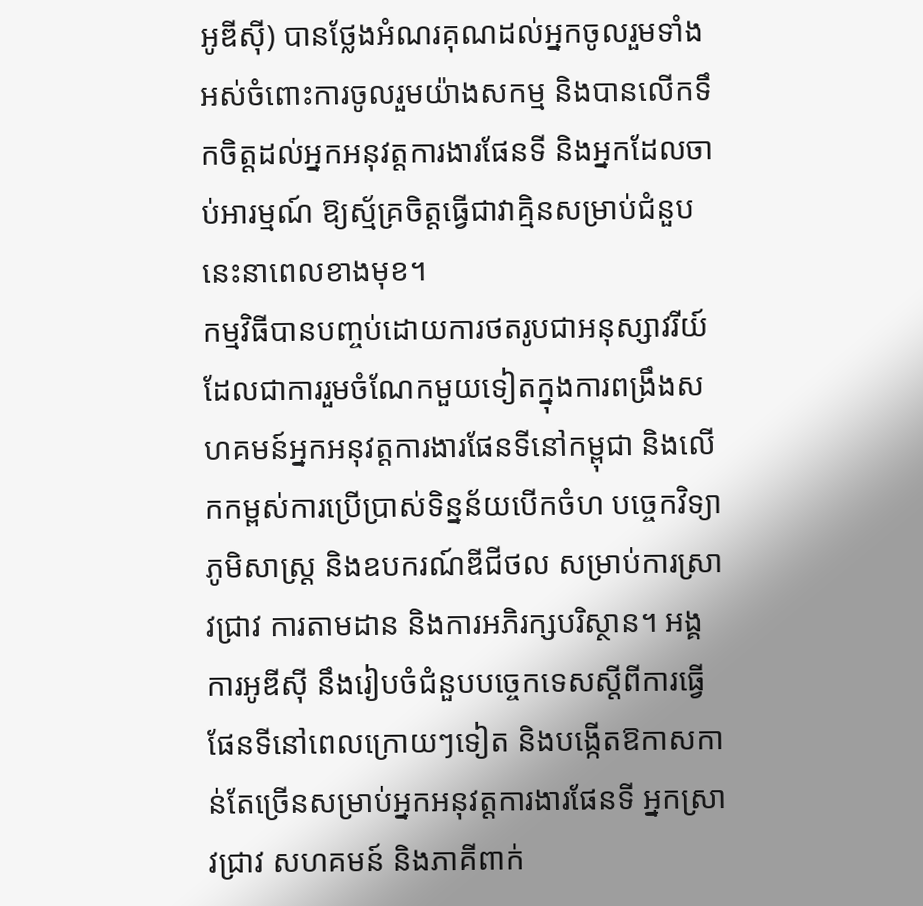អូឌីស៊ី) បានថ្លែងអំណរគុណដល់អ្នកចូលរួមទាំងអស់ចំពោះការចូលរួមយ៉ាងសកម្ម និងបានលើកទឹកចិត្តដល់អ្នកអនុវត្តការងារផែនទី និងអ្នកដែលចាប់អារម្មណ៍ ឱ្យស្ម័គ្រចិត្តធ្វើជាវាគ្មិនសម្រាប់ជំនួបនេះនាពេលខាងមុខ។
កម្មវិធីបានបញ្ចប់ដោយការថតរូបជាអនុស្សាវរីយ៍ ដែលជាការរួមចំណែកមួយទៀតក្នុងការពង្រឹងសហគមន៍អ្នកអនុវត្តការងារផែនទីនៅកម្ពុជា និងលើកកម្ពស់ការប្រើប្រាស់ទិន្នន័យបើកចំហ បច្ចេកវិទ្យាភូមិសាស្ត្រ និងឧបករណ៍ឌីជីថល សម្រាប់ការស្រាវជ្រាវ ការតាមដាន និងការអភិរក្សបរិស្ថាន។ អង្គការអូឌីស៊ី នឹងរៀបចំជំនួបបច្ចេកទេសស្តីពីការធ្វើផែនទីនៅពេលក្រោយៗទៀត និងបង្កើតឱកាសកាន់តែច្រើនសម្រាប់អ្នកអនុវត្តការងារផែនទី អ្នកស្រាវជ្រាវ សហគមន៍ និងភាគីពាក់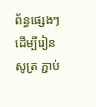ព័ន្ធផ្សេងៗ ដើម្បីរៀនសូត្រ ភ្ជាប់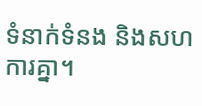ទំនាក់ទំនង និងសហការគ្នា។